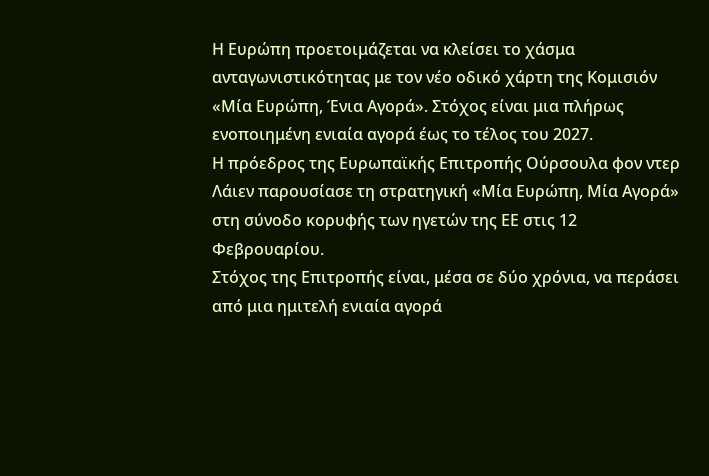Η Ευρώπη προετοιμάζεται να κλείσει το χάσμα ανταγωνιστικότητας με τον νέο οδικό χάρτη της Κομισιόν «Μία Ευρώπη, Ένια Αγορά». Στόχος είναι μια πλήρως ενοποιημένη ενιαία αγορά έως το τέλος του 2027.
Η πρόεδρος της Ευρωπαϊκής Επιτροπής Ούρσουλα φον ντερ Λάιεν παρουσίασε τη στρατηγική «Μία Ευρώπη, Μία Αγορά» στη σύνοδο κορυφής των ηγετών της ΕΕ στις 12 Φεβρουαρίου.
Στόχος της Επιτροπής είναι, μέσα σε δύο χρόνια, να περάσει από μια ημιτελή ενιαία αγορά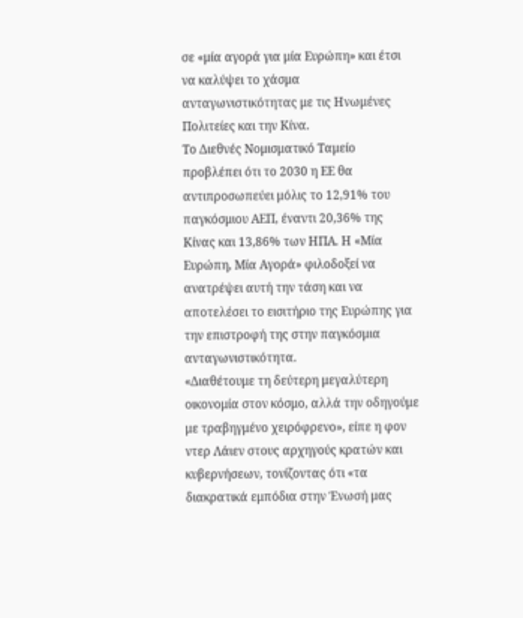σε «μία αγορά για μία Ευρώπη» και έτσι να καλύψει το χάσμα ανταγωνιστικότητας με τις Ηνωμένες Πολιτείες και την Κίνα.
Το Διεθνές Νομισματικό Ταμείο προβλέπει ότι το 2030 η ΕΕ θα αντιπροσωπεύει μόλις το 12,91% του παγκόσμιου ΑΕΠ, έναντι 20,36% της Κίνας και 13,86% των ΗΠΑ. Η «Μία Ευρώπη, Μία Αγορά» φιλοδοξεί να ανατρέψει αυτή την τάση και να αποτελέσει το εισιτήριο της Ευρώπης για την επιστροφή της στην παγκόσμια ανταγωνιστικότητα.
«Διαθέτουμε τη δεύτερη μεγαλύτερη οικονομία στον κόσμο, αλλά την οδηγούμε με τραβηγμένο χειρόφρενο», είπε η φον ντερ Λάιεν στους αρχηγούς κρατών και κυβερνήσεων, τονίζοντας ότι «τα διακρατικά εμπόδια στην Ένωσή μας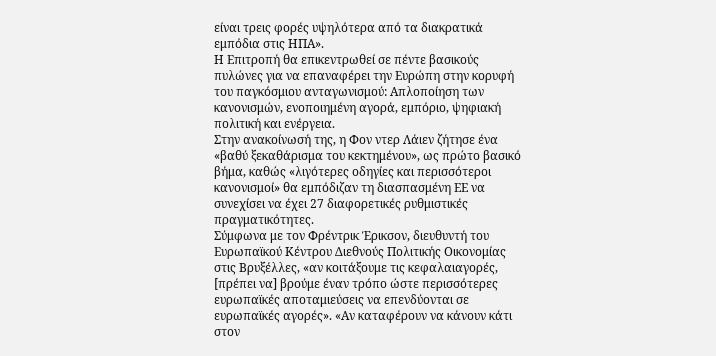είναι τρεις φορές υψηλότερα από τα διακρατικά εμπόδια στις ΗΠΑ».
Η Επιτροπή θα επικεντρωθεί σε πέντε βασικούς πυλώνες για να επαναφέρει την Ευρώπη στην κορυφή του παγκόσμιου ανταγωνισμού: Aπλοποίηση των κανονισμών, ενοποιημένη αγορά, εμπόριο, ψηφιακή πολιτική και ενέργεια.
Στην ανακοίνωσή της, η Φον ντερ Λάιεν ζήτησε ένα «βαθύ ξεκαθάρισμα του κεκτημένου», ως πρώτο βασικό βήμα, καθώς «λιγότερες οδηγίες και περισσότεροι κανονισμοί» θα εμπόδιζαν τη διασπασμένη ΕΕ να συνεχίσει να έχει 27 διαφορετικές ρυθμιστικές πραγματικότητες.
Σύμφωνα με τον Φρέντρικ Έρικσον, διευθυντή του Ευρωπαϊκού Κέντρου Διεθνούς Πολιτικής Οικονομίας στις Βρυξέλλες, «αν κοιτάξουμε τις κεφαλαιαγορές, [πρέπει να] βρούμε έναν τρόπο ώστε περισσότερες ευρωπαϊκές αποταμιεύσεις να επενδύονται σε ευρωπαϊκές αγορές». «Αν καταφέρουν να κάνουν κάτι στον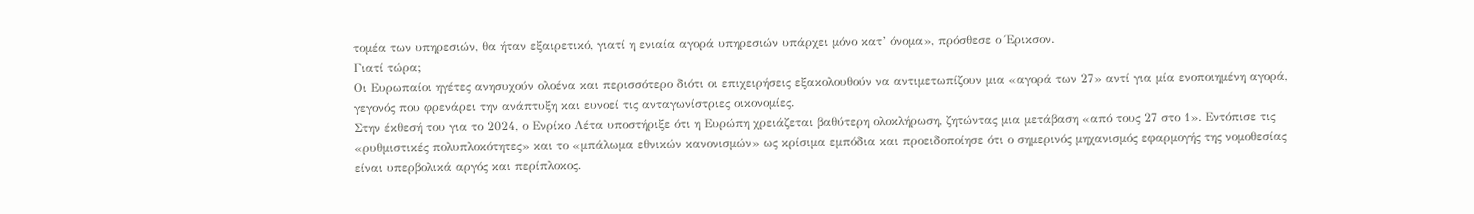τομέα των υπηρεσιών, θα ήταν εξαιρετικό, γιατί η ενιαία αγορά υπηρεσιών υπάρχει μόνο κατ’ όνομα», πρόσθεσε ο Έρικσον.
Γιατί τώρα;
Οι Ευρωπαίοι ηγέτες ανησυχούν ολοένα και περισσότερο διότι οι επιχειρήσεις εξακολουθούν να αντιμετωπίζουν μια «αγορά των 27» αντί για μία ενοποιημένη αγορά, γεγονός που φρενάρει την ανάπτυξη και ευνοεί τις ανταγωνίστριες οικονομίες.
Στην έκθεσή του για το 2024, ο Ενρίκο Λέτα υποστήριξε ότι η Ευρώπη χρειάζεται βαθύτερη ολοκλήρωση, ζητώντας μια μετάβαση «από τους 27 στο 1». Εντόπισε τις «ρυθμιστικές πολυπλοκότητες» και το «μπάλωμα εθνικών κανονισμών» ως κρίσιμα εμπόδια και προειδοποίησε ότι ο σημερινός μηχανισμός εφαρμογής της νομοθεσίας είναι υπερβολικά αργός και περίπλοκος.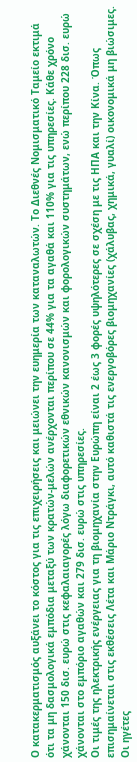Ο κατακερματισμός αυξάνει το κόστος για τις επιχειρήσεις και μειώνει την ευημερία των καταναλωτών. Το Διεθνές Νομισματικό Ταμείο εκτιμά ότι τα μη δασμολογικά εμπόδια μεταξύ των κρατών‑μελών ανέρχονται περίπου σε 44% για τα αγαθά και 110% για τις υπηρεσίες. Κάθε χρόνο χάνονται 150 δισ. ευρώ στις κεφαλαιαγορές λόγω διαφορετικών εθνικών κανονισμών και φορολογικών συστημάτων, ενώ περίπου 228 δισ. ευρώ χάνονται στο εμπόριο αγαθών και 279 δισ. ευρώ στις υπηρεσίες.
Οι τιμές της ηλεκτρικής ενέργειας για τη βιομηχανία στην Ευρώπη είναι 2 έως 3 φορές υψηλότερες σε σχέση με τις ΗΠΑ και την Κίνα. Όπως επισημαίνεται στις εκθέσεις Λέτα και Μάριο Ντράγκι, αυτό καθιστά τις ενεργοβόρες βιομηχανίες (χάλυβας, χημικά, γυαλί) οικονομικά μη βιώσιμες.
Οι ηγέτες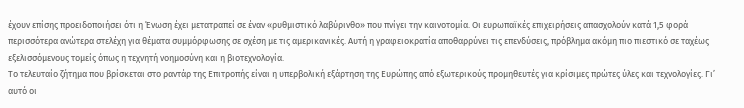έχουν επίσης προειδοποιήσει ότι η Ένωση έχει μετατραπεί σε έναν «ρυθμιστικό λαβύρινθο» που πνίγει την καινοτομία. Οι ευρωπαϊκές επιχειρήσεις απασχολούν κατά 1,5 φορά περισσότερα ανώτερα στελέχη για θέματα συμμόρφωσης σε σχέση με τις αμερικανικές. Αυτή η γραφειοκρατία αποθαρρύνει τις επενδύσεις, πρόβλημα ακόμη πιο πιεστικό σε ταχέως εξελισσόμενους τομείς όπως η τεχνητή νοημοσύνη και η βιοτεχνολογία.
Το τελευταίο ζήτημα που βρίσκεται στο ραντάρ της Επιτροπής είναι η υπερβολική εξάρτηση της Ευρώπης από εξωτερικούς προμηθευτές για κρίσιμες πρώτες ύλες και τεχνολογίες. Γι’ αυτό οι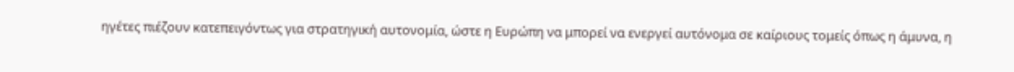ηγέτες πιέζουν κατεπειγόντως για στρατηγική αυτονομία, ώστε η Ευρώπη να μπορεί να ενεργεί αυτόνομα σε καίριους τομείς όπως η άμυνα, η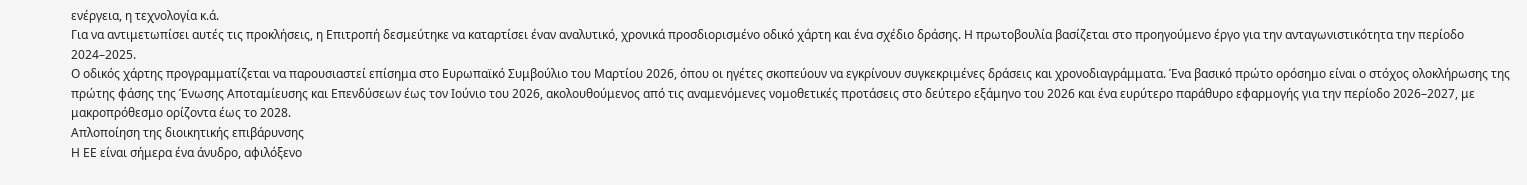ενέργεια, η τεχνολογία κ.ά.
Για να αντιμετωπίσει αυτές τις προκλήσεις, η Επιτροπή δεσμεύτηκε να καταρτίσει έναν αναλυτικό, χρονικά προσδιορισμένο οδικό χάρτη και ένα σχέδιο δράσης. Η πρωτοβουλία βασίζεται στο προηγούμενο έργο για την ανταγωνιστικότητα την περίοδο 2024–2025.
Ο οδικός χάρτης προγραμματίζεται να παρουσιαστεί επίσημα στο Ευρωπαϊκό Συμβούλιο του Μαρτίου 2026, όπου οι ηγέτες σκοπεύουν να εγκρίνουν συγκεκριμένες δράσεις και χρονοδιαγράμματα. Ένα βασικό πρώτο ορόσημο είναι ο στόχος ολοκλήρωσης της πρώτης φάσης της Ένωσης Αποταμίευσης και Επενδύσεων έως τον Ιούνιο του 2026, ακολουθούμενος από τις αναμενόμενες νομοθετικές προτάσεις στο δεύτερο εξάμηνο του 2026 και ένα ευρύτερο παράθυρο εφαρμογής για την περίοδο 2026–2027, με μακροπρόθεσμο ορίζοντα έως το 2028.
Απλοποίηση της διοικητικής επιβάρυνσης
Η ΕΕ είναι σήμερα ένα άνυδρο, αφιλόξενο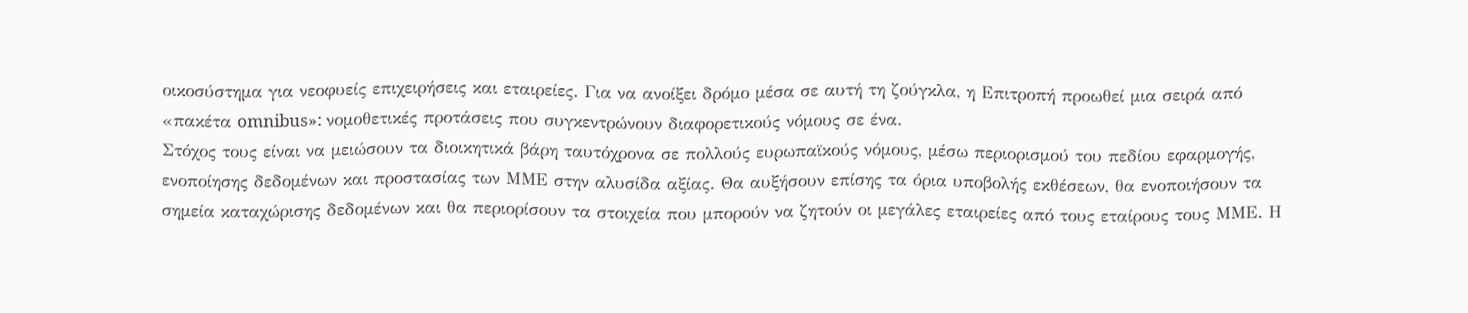οικοσύστημα για νεοφυείς επιχειρήσεις και εταιρείες. Για να ανοίξει δρόμο μέσα σε αυτή τη ζούγκλα, η Επιτροπή προωθεί μια σειρά από «πακέτα omnibus»: νομοθετικές προτάσεις που συγκεντρώνουν διαφορετικούς νόμους σε ένα.
Στόχος τους είναι να μειώσουν τα διοικητικά βάρη ταυτόχρονα σε πολλούς ευρωπαϊκούς νόμους, μέσω περιορισμού του πεδίου εφαρμογής, ενοποίησης δεδομένων και προστασίας των ΜΜΕ στην αλυσίδα αξίας. Θα αυξήσουν επίσης τα όρια υποβολής εκθέσεων, θα ενοποιήσουν τα σημεία καταχώρισης δεδομένων και θα περιορίσουν τα στοιχεία που μπορούν να ζητούν οι μεγάλες εταιρείες από τους εταίρους τους ΜΜΕ. Η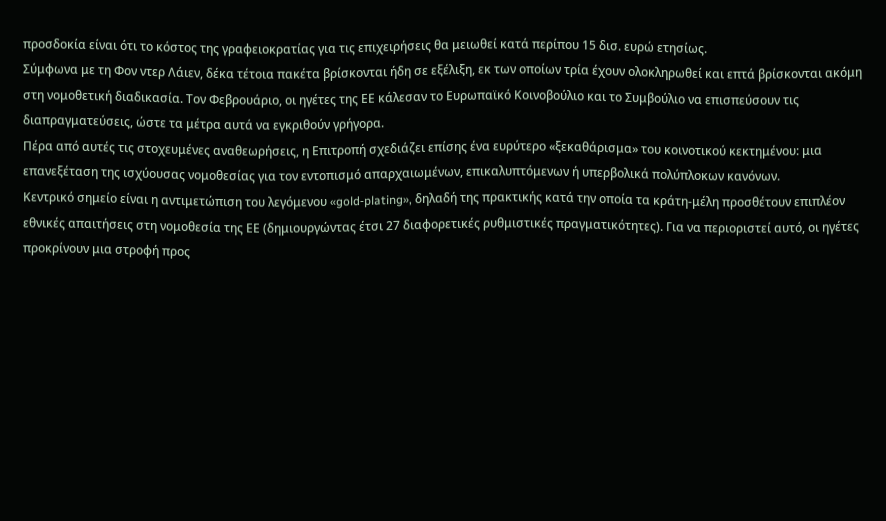προσδοκία είναι ότι το κόστος της γραφειοκρατίας για τις επιχειρήσεις θα μειωθεί κατά περίπου 15 δισ. ευρώ ετησίως.
Σύμφωνα με τη Φον ντερ Λάιεν, δέκα τέτοια πακέτα βρίσκονται ήδη σε εξέλιξη, εκ των οποίων τρία έχουν ολοκληρωθεί και επτά βρίσκονται ακόμη στη νομοθετική διαδικασία. Τον Φεβρουάριο, οι ηγέτες της ΕΕ κάλεσαν το Ευρωπαϊκό Κοινοβούλιο και το Συμβούλιο να επισπεύσουν τις διαπραγματεύσεις, ώστε τα μέτρα αυτά να εγκριθούν γρήγορα.
Πέρα από αυτές τις στοχευμένες αναθεωρήσεις, η Επιτροπή σχεδιάζει επίσης ένα ευρύτερο «ξεκαθάρισμα» του κοινοτικού κεκτημένου: μια επανεξέταση της ισχύουσας νομοθεσίας για τον εντοπισμό απαρχαιωμένων, επικαλυπτόμενων ή υπερβολικά πολύπλοκων κανόνων.
Κεντρικό σημείο είναι η αντιμετώπιση του λεγόμενου «gold‑plating», δηλαδή της πρακτικής κατά την οποία τα κράτη‑μέλη προσθέτουν επιπλέον εθνικές απαιτήσεις στη νομοθεσία της ΕΕ (δημιουργώντας έτσι 27 διαφορετικές ρυθμιστικές πραγματικότητες). Για να περιοριστεί αυτό, οι ηγέτες προκρίνουν μια στροφή προς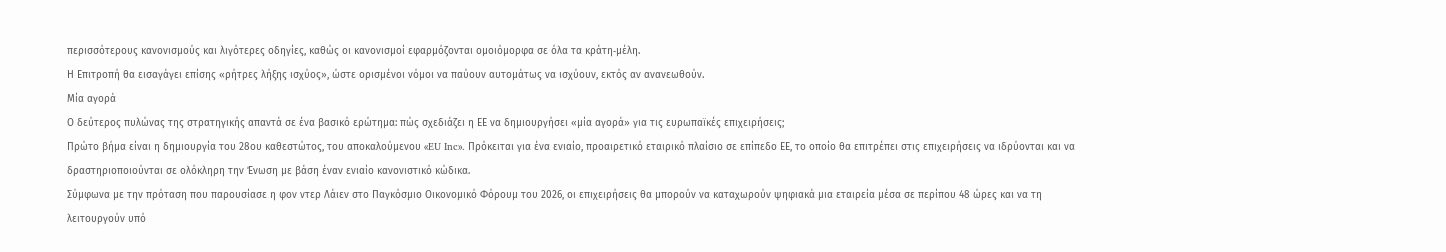περισσότερους κανονισμούς και λιγότερες οδηγίες, καθώς οι κανονισμοί εφαρμόζονται ομοιόμορφα σε όλα τα κράτη‑μέλη.
Η Επιτροπή θα εισαγάγει επίσης «ρήτρες λήξης ισχύος», ώστε ορισμένοι νόμοι να παύουν αυτομάτως να ισχύουν, εκτός αν ανανεωθούν.
Μία αγορά
Ο δεύτερος πυλώνας της στρατηγικής απαντά σε ένα βασικό ερώτημα: πώς σχεδιάζει η ΕΕ να δημιουργήσει «μία αγορά» για τις ευρωπαϊκές επιχειρήσεις;
Πρώτο βήμα είναι η δημιουργία του 28ου καθεστώτος, του αποκαλούμενου «EU Inc». Πρόκειται για ένα ενιαίο, προαιρετικό εταιρικό πλαίσιο σε επίπεδο ΕΕ, το οποίο θα επιτρέπει στις επιχειρήσεις να ιδρύονται και να δραστηριοποιούνται σε ολόκληρη την Ένωση με βάση έναν ενιαίο κανονιστικό κώδικα.
Σύμφωνα με την πρόταση που παρουσίασε η φον ντερ Λάιεν στο Παγκόσμιο Οικονομικό Φόρουμ του 2026, οι επιχειρήσεις θα μπορούν να καταχωρούν ψηφιακά μια εταιρεία μέσα σε περίπου 48 ώρες και να τη λειτουργούν υπό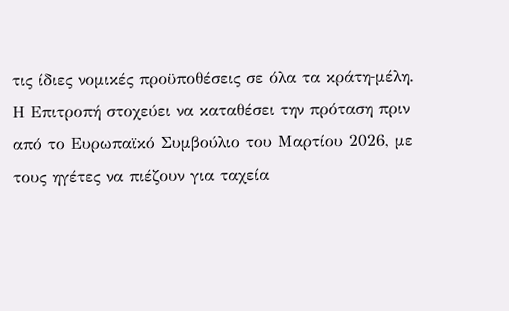τις ίδιες νομικές προϋποθέσεις σε όλα τα κράτη‑μέλη. Η Επιτροπή στοχεύει να καταθέσει την πρόταση πριν από το Ευρωπαϊκό Συμβούλιο του Μαρτίου 2026, με τους ηγέτες να πιέζουν για ταχεία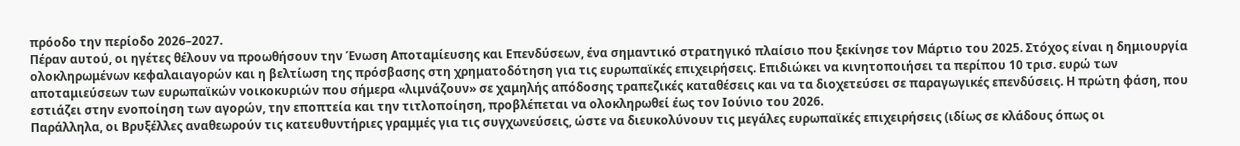πρόοδο την περίοδο 2026–2027.
Πέραν αυτού, οι ηγέτες θέλουν να προωθήσουν την Ένωση Αποταμίευσης και Επενδύσεων, ένα σημαντικό στρατηγικό πλαίσιο που ξεκίνησε τον Μάρτιο του 2025. Στόχος είναι η δημιουργία ολοκληρωμένων κεφαλαιαγορών και η βελτίωση της πρόσβασης στη χρηματοδότηση για τις ευρωπαϊκές επιχειρήσεις. Επιδιώκει να κινητοποιήσει τα περίπου 10 τρισ. ευρώ των αποταμιεύσεων των ευρωπαϊκών νοικοκυριών που σήμερα «λιμνάζουν» σε χαμηλής απόδοσης τραπεζικές καταθέσεις και να τα διοχετεύσει σε παραγωγικές επενδύσεις. Η πρώτη φάση, που εστιάζει στην ενοποίηση των αγορών, την εποπτεία και την τιτλοποίηση, προβλέπεται να ολοκληρωθεί έως τον Ιούνιο του 2026.
Παράλληλα, οι Βρυξέλλες αναθεωρούν τις κατευθυντήριες γραμμές για τις συγχωνεύσεις, ώστε να διευκολύνουν τις μεγάλες ευρωπαϊκές επιχειρήσεις (ιδίως σε κλάδους όπως οι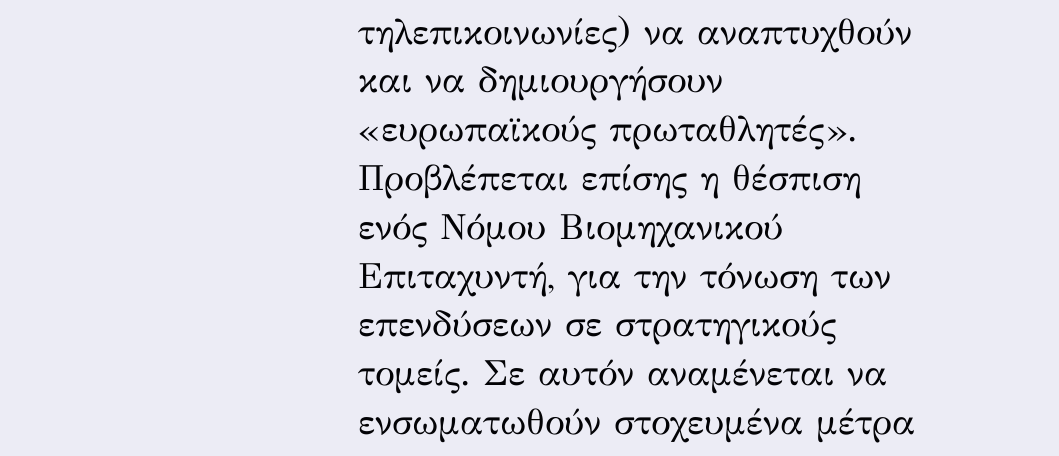τηλεπικοινωνίες) να αναπτυχθούν και να δημιουργήσουν «ευρωπαϊκούς πρωταθλητές». Προβλέπεται επίσης η θέσπιση ενός Νόμου Βιομηχανικού Επιταχυντή, για την τόνωση των επενδύσεων σε στρατηγικούς τομείς. Σε αυτόν αναμένεται να ενσωματωθούν στοχευμένα μέτρα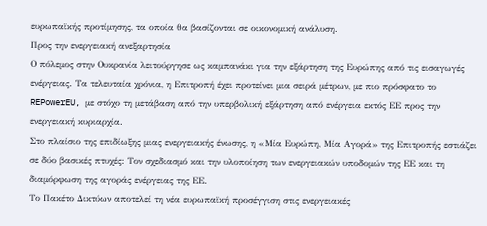ευρωπαϊκής προτίμησης, τα οποία θα βασίζονται σε οικονομική ανάλυση.
Προς την ενεργειακή ανεξαρτησία
Ο πόλεμος στην Ουκρανία λειτούργησε ως καμπανάκι για την εξάρτηση της Ευρώπης από τις εισαγωγές ενέργειας. Τα τελευταία χρόνια, η Επιτροπή έχει προτείνει μια σειρά μέτρων, με πιο πρόσφατο το REPowerEU, με στόχο τη μετάβαση από την υπερβολική εξάρτηση από ενέργεια εκτός ΕΕ προς την ενεργειακή κυριαρχία.
Στο πλαίσιο της επιδίωξης μιας ενεργειακής ένωσης, η «Μία Ευρώπη, Μία Αγορά» της Επιτροπής εστιάζει σε δύο βασικές πτυχές: Τον σχεδιασμό και την υλοποίηση των ενεργειακών υποδομών της ΕΕ και τη διαμόρφωση της αγοράς ενέργειας της ΕΕ.
Το Πακέτο Δικτύων αποτελεί τη νέα ευρωπαϊκή προσέγγιση στις ενεργειακές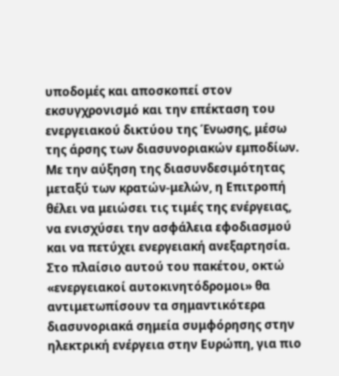υποδομές και αποσκοπεί στον εκσυγχρονισμό και την επέκταση του ενεργειακού δικτύου της Ένωσης, μέσω της άρσης των διασυνοριακών εμποδίων. Με την αύξηση της διασυνδεσιμότητας μεταξύ των κρατών‑μελών, η Επιτροπή θέλει να μειώσει τις τιμές της ενέργειας, να ενισχύσει την ασφάλεια εφοδιασμού και να πετύχει ενεργειακή ανεξαρτησία.
Στο πλαίσιο αυτού του πακέτου, οκτώ «ενεργειακοί αυτοκινητόδρομοι» θα αντιμετωπίσουν τα σημαντικότερα διασυνοριακά σημεία συμφόρησης στην ηλεκτρική ενέργεια στην Ευρώπη, για πιο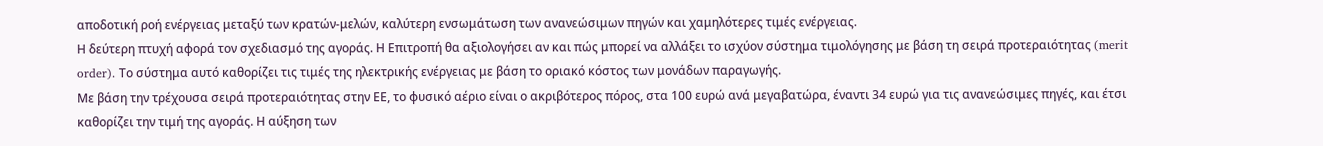αποδοτική ροή ενέργειας μεταξύ των κρατών‑μελών, καλύτερη ενσωμάτωση των ανανεώσιμων πηγών και χαμηλότερες τιμές ενέργειας.
Η δεύτερη πτυχή αφορά τον σχεδιασμό της αγοράς. Η Επιτροπή θα αξιολογήσει αν και πώς μπορεί να αλλάξει το ισχύον σύστημα τιμολόγησης με βάση τη σειρά προτεραιότητας (merit order). Το σύστημα αυτό καθορίζει τις τιμές της ηλεκτρικής ενέργειας με βάση το οριακό κόστος των μονάδων παραγωγής.
Με βάση την τρέχουσα σειρά προτεραιότητας στην ΕΕ, το φυσικό αέριο είναι ο ακριβότερος πόρος, στα 100 ευρώ ανά μεγαβατώρα, έναντι 34 ευρώ για τις ανανεώσιμες πηγές, και έτσι καθορίζει την τιμή της αγοράς. Η αύξηση των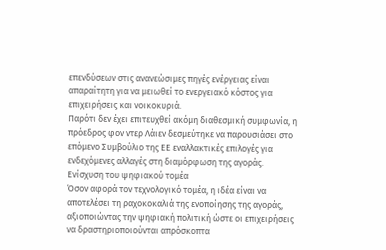επενδύσεων στις ανανεώσιμες πηγές ενέργειας είναι απαραίτητη για να μειωθεί το ενεργειακό κόστος για επιχειρήσεις και νοικοκυριά.
Παρότι δεν έχει επιτευχθεί ακόμη διαθεσμική συμφωνία, η πρόεδρος φον ντερ Λάιεν δεσμεύτηκε να παρουσιάσει στο επόμενο Συμβούλιο της ΕΕ εναλλακτικές επιλογές για ενδεχόμενες αλλαγές στη διαμόρφωση της αγοράς.
Ενίσχυση του ψηφιακού τομέα
Όσον αφορά τον τεχνολογικό τομέα, η ιδέα είναι να αποτελέσει τη ραχοκοκαλιά της ενοποίησης της αγοράς, αξιοποιώντας την ψηφιακή πολιτική ώστε οι επιχειρήσεις να δραστηριοποιούνται απρόσκοπτα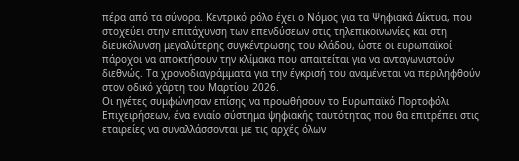πέρα από τα σύνορα. Κεντρικό ρόλο έχει ο Νόμος για τα Ψηφιακά Δίκτυα, που στοχεύει στην επιτάχυνση των επενδύσεων στις τηλεπικοινωνίες και στη διευκόλυνση μεγαλύτερης συγκέντρωσης του κλάδου, ώστε οι ευρωπαϊκοί πάροχοι να αποκτήσουν την κλίμακα που απαιτείται για να ανταγωνιστούν διεθνώς. Τα χρονοδιαγράμματα για την έγκρισή του αναμένεται να περιληφθούν στον οδικό χάρτη του Μαρτίου 2026.
Οι ηγέτες συμφώνησαν επίσης να προωθήσουν το Ευρωπαϊκό Πορτοφόλι Επιχειρήσεων, ένα ενιαίο σύστημα ψηφιακής ταυτότητας που θα επιτρέπει στις εταιρείες να συναλλάσσονται με τις αρχές όλων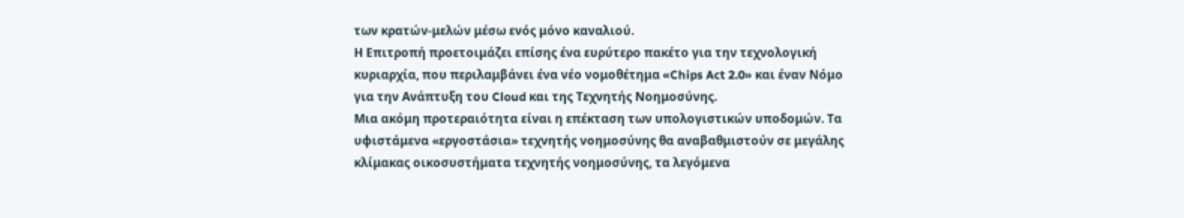των κρατών‑μελών μέσω ενός μόνο καναλιού.
Η Επιτροπή προετοιμάζει επίσης ένα ευρύτερο πακέτο για την τεχνολογική κυριαρχία, που περιλαμβάνει ένα νέο νομοθέτημα «Chips Act 2.0» και έναν Νόμο για την Ανάπτυξη του Cloud και της Τεχνητής Νοημοσύνης.
Μια ακόμη προτεραιότητα είναι η επέκταση των υπολογιστικών υποδομών. Τα υφιστάμενα «εργοστάσια» τεχνητής νοημοσύνης θα αναβαθμιστούν σε μεγάλης κλίμακας οικοσυστήματα τεχνητής νοημοσύνης, τα λεγόμενα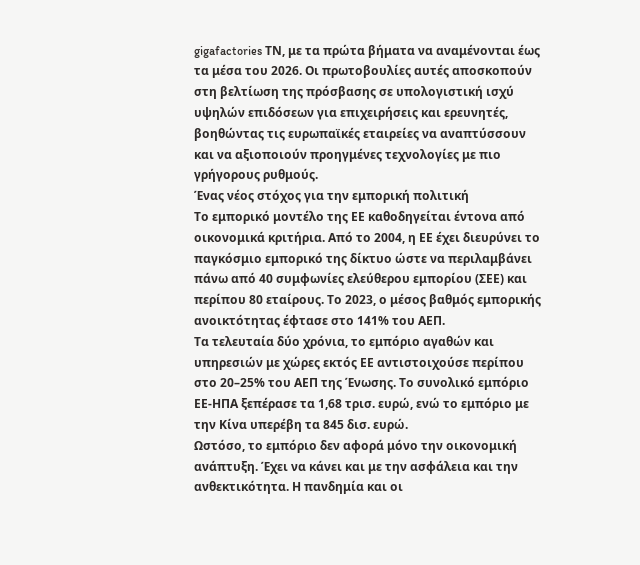gigafactories ΤΝ, με τα πρώτα βήματα να αναμένονται έως τα μέσα του 2026. Οι πρωτοβουλίες αυτές αποσκοπούν στη βελτίωση της πρόσβασης σε υπολογιστική ισχύ υψηλών επιδόσεων για επιχειρήσεις και ερευνητές, βοηθώντας τις ευρωπαϊκές εταιρείες να αναπτύσσουν και να αξιοποιούν προηγμένες τεχνολογίες με πιο γρήγορους ρυθμούς.
Ένας νέος στόχος για την εμπορική πολιτική
Το εμπορικό μοντέλο της ΕΕ καθοδηγείται έντονα από οικονομικά κριτήρια. Από το 2004, η ΕΕ έχει διευρύνει το παγκόσμιο εμπορικό της δίκτυο ώστε να περιλαμβάνει πάνω από 40 συμφωνίες ελεύθερου εμπορίου (ΣΕΕ) και περίπου 80 εταίρους. Το 2023, ο μέσος βαθμός εμπορικής ανοικτότητας έφτασε στο 141% του ΑΕΠ.
Τα τελευταία δύο χρόνια, το εμπόριο αγαθών και υπηρεσιών με χώρες εκτός ΕΕ αντιστοιχούσε περίπου στο 20–25% του ΑΕΠ της Ένωσης. Το συνολικό εμπόριο ΕΕ‑ΗΠΑ ξεπέρασε τα 1,68 τρισ. ευρώ, ενώ το εμπόριο με την Κίνα υπερέβη τα 845 δισ. ευρώ.
Ωστόσο, το εμπόριο δεν αφορά μόνο την οικονομική ανάπτυξη. Έχει να κάνει και με την ασφάλεια και την ανθεκτικότητα. Η πανδημία και οι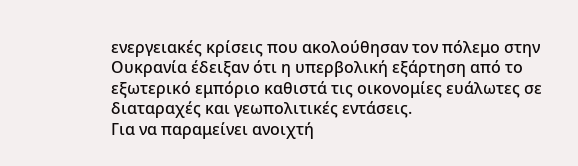ενεργειακές κρίσεις που ακολούθησαν τον πόλεμο στην Ουκρανία έδειξαν ότι η υπερβολική εξάρτηση από το εξωτερικό εμπόριο καθιστά τις οικονομίες ευάλωτες σε διαταραχές και γεωπολιτικές εντάσεις.
Για να παραμείνει ανοιχτή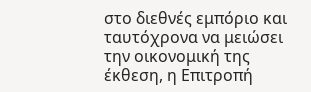στο διεθνές εμπόριο και ταυτόχρονα να μειώσει την οικονομική της έκθεση, η Επιτροπή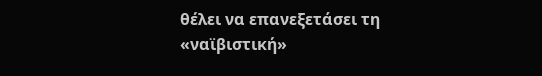θέλει να επανεξετάσει τη «ναϊβιστική»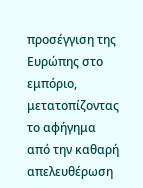προσέγγιση της Ευρώπης στο εμπόριο, μετατοπίζοντας το αφήγημα από την καθαρή απελευθέρωση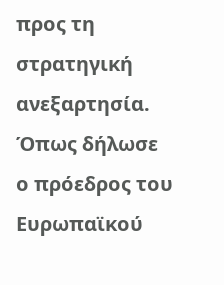προς τη στρατηγική ανεξαρτησία. Όπως δήλωσε ο πρόεδρος του Ευρωπαϊκού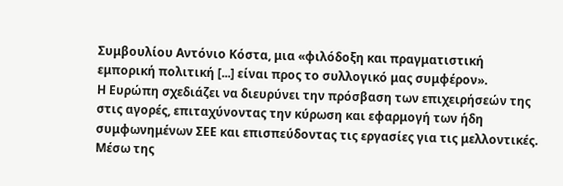Συμβουλίου Αντόνιο Κόστα, μια «φιλόδοξη και πραγματιστική εμπορική πολιτική [...] είναι προς το συλλογικό μας συμφέρον».
Η Ευρώπη σχεδιάζει να διευρύνει την πρόσβαση των επιχειρήσεών της στις αγορές, επιταχύνοντας την κύρωση και εφαρμογή των ήδη συμφωνημένων ΣΕΕ και επισπεύδοντας τις εργασίες για τις μελλοντικές. Μέσω της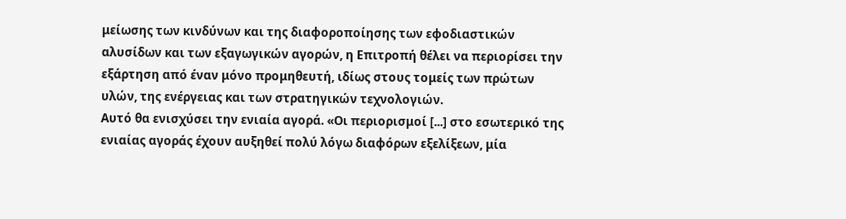μείωσης των κινδύνων και της διαφοροποίησης των εφοδιαστικών αλυσίδων και των εξαγωγικών αγορών, η Επιτροπή θέλει να περιορίσει την εξάρτηση από έναν μόνο προμηθευτή, ιδίως στους τομείς των πρώτων υλών, της ενέργειας και των στρατηγικών τεχνολογιών.
Αυτό θα ενισχύσει την ενιαία αγορά. «Οι περιορισμοί [...] στο εσωτερικό της ενιαίας αγοράς έχουν αυξηθεί πολύ λόγω διαφόρων εξελίξεων, μία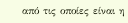από τις οποίες είναι η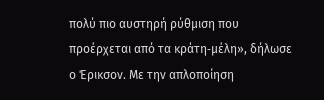πολύ πιο αυστηρή ρύθμιση που προέρχεται από τα κράτη‑μέλη», δήλωσε ο Έρικσον. Με την απλοποίηση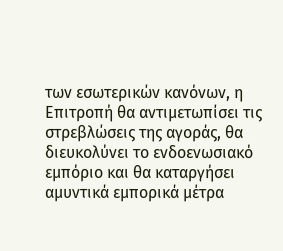των εσωτερικών κανόνων, η Επιτροπή θα αντιμετωπίσει τις στρεβλώσεις της αγοράς, θα διευκολύνει το ενδοενωσιακό εμπόριο και θα καταργήσει αμυντικά εμπορικά μέτρα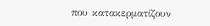που κατακερματίζουν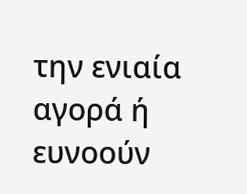την ενιαία αγορά ή ευνοούν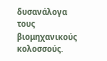δυσανάλογα τους βιομηχανικούς κολοσσούς.